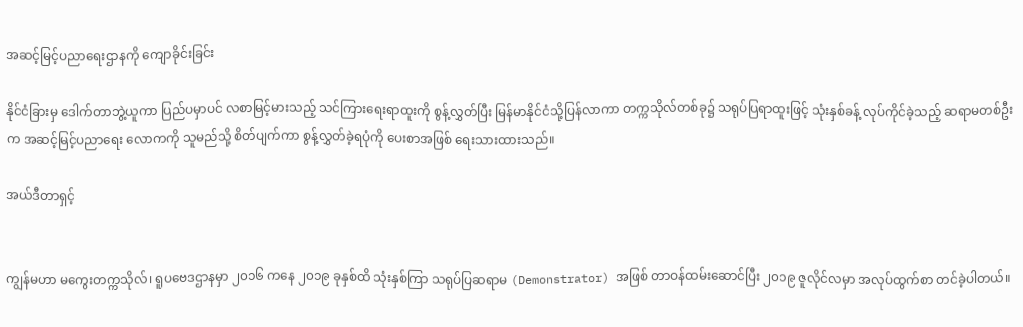အဆင့်မြင့်ပညာရေးဌာနကို ကျောခိုင်းခြင်း

နိုင်ငံခြားမှ ဒေါက်တာဘွဲ့ယူကာ ပြည်ပမှာပင် လစာမြင့်မားသည့် သင်ကြားရေးရာထူးကို စွန့်လွှတ်ပြီး မြန်မာနိုင်ငံသို့ပြန်လာကာ တက္ကသိုလ်တစ်ခု၌ သရုပ်ပြရာထူးဖြင့် သုံးနှစ်ခန့် လုပ်ကိုင်ခဲ့သည့် ဆရာမတစ်ဦးက အဆင့်မြင့်ပညာရေး လောကကို သူမည်သို့ စိတ်ပျက်ကာ စွန့်လွှတ်ခဲ့ရပုံကို ပေးစာအဖြစ် ရေးသားထားသည်။

အယ်ဒီတာရှင့်


ကျွန်မဟာ မကွေးတက္ကသိုလ်၊ ရူပဗေဒဌာနမှာ ၂၀၁၆ ကနေ ၂၀၁၉ ခုနှစ်ထိ သုံးနှစ်ကြာ သရုပ်ပြဆရာမ (Demonstrator) အဖြစ် တာဝန်ထမ်းဆောင်ပြီး ၂၀၁၉ ဇူလိုင်လမှာ အလုပ်ထွက်စာ တင်ခဲ့ပါတယ်။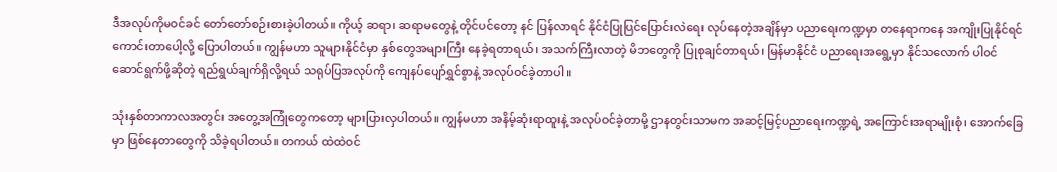ဒီအလုပ်ကိုမဝင်ခင် တော်တော်စဉ်းစားခဲ့ပါတယ်။ ကိုယ့် ဆရာ၊ ဆရာမတွေနဲ့ တိုင်ပင်တော့ နင် ပြန်လာရင် နိုင်ငံပြုပြင်ပြောင်းလဲရေး လုပ်နေတဲ့အချိန်မှာ ပညာရေးကဏ္ဍမှာ တနေရာကနေ အကျိုးပြုနိုင်ရင် ကောင်းတာပေါ့လို့ ပြောပါတယ်။ ကျွန်မဟာ သူများနိုင်ငံမှာ နှစ်တွေအများကြီး နေခဲ့ရတာရယ်၊ အသက်ကြီးလာတဲ့ မိဘတွေကို ပြုစုချင်တာရယ်၊ မြန်မာနိုင်ငံ ပညာရေးအရွေ့မှာ နိုင်သလောက် ပါဝင်ဆောင်ရွက်ဖို့ဆိုတဲ့ ရည်ရွယ်ချက်ရှိလို့ရယ် သရုပ်ပြအလုပ်ကို ကျေနပ်ပျော်ရွှင်စွာနဲ့ အလုပ်ဝင်ခဲ့တာပါ။

သုံးနှစ်တာကာလအတွင်း အတွေ့အကြုံတွေကတော့ များပြားလှပါတယ်။ ကျွန်မဟာ အနိမ့်ဆုံးရာထူးနဲ့ အလုပ်ဝင်ခဲ့တာမို့ ဌာနတွင်းသာမက အဆင့်မြင့်ပညာရေးကဏ္ဍရဲ့ အကြောင်းအရာမျိုးစုံ၊ အောက်ခြေမှာ ဖြစ်နေတာတွေကို သိခဲ့ရပါတယ်။ တကယ် ထဲထဲဝင်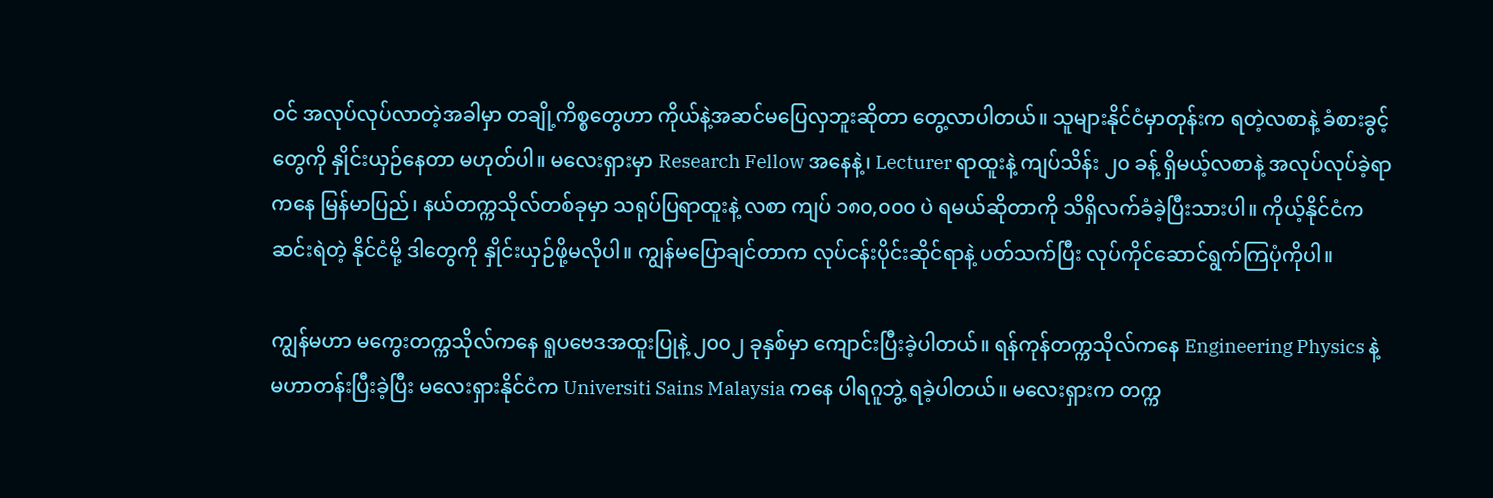ဝင် အလုပ်လုပ်လာတဲ့အခါမှာ တချို့ကိစ္စတွေဟာ ကိုယ်နဲ့အဆင်မပြေလှဘူးဆိုတာ တွေ့လာပါတယ်။ သူများနိုင်ငံမှာတုန်းက ရတဲ့လစာနဲ့ ခံစားခွင့်တွေကို နှိုင်းယှဉ်နေတာ မဟုတ်ပါ။ မလေးရှားမှာ Research Fellow အနေနဲ့၊ Lecturer ရာထူးနဲ့ ကျပ်သိန်း ၂၀ ခန့် ရှိမယ့်လစာနဲ့ အလုပ်လုပ်ခဲ့ရာကနေ မြန်မာပြည်၊ နယ်တက္ကသိုလ်တစ်ခုမှာ သရုပ်ပြရာထူးနဲ့ လစာ ကျပ် ၁၈၀,၀၀၀ ပဲ ရမယ်ဆိုတာကို သိရှိလက်ခံခဲ့ပြီးသားပါ။ ကိုယ့်နိုင်ငံက ဆင်းရဲတဲ့ နိုင်ငံမို့ ဒါတွေကို နှိုင်းယှဉ်ဖို့မလိုပါ။ ကျွန်မပြောချင်တာက လုပ်ငန်းပိုင်းဆိုင်ရာနဲ့ ပတ်သက်ပြီး လုပ်ကိုင်ဆောင်ရွက်ကြပုံကိုပါ။

ကျွန်မဟာ မကွေးတက္ကသိုလ်ကနေ ရူပဗေဒအထူးပြုနဲ့ ၂၀၀၂ ခုနှစ်မှာ ကျောင်းပြီးခဲ့ပါတယ်။ ရန်ကုန်တက္ကသိုလ်ကနေ Engineering Physics နဲ့ မဟာတန်းပြီးခဲ့ပြီး မလေးရှားနိုင်ငံက Universiti Sains Malaysia ကနေ ပါရဂူဘွဲ့ ရခဲ့ပါတယ်။ မလေးရှားက တက္က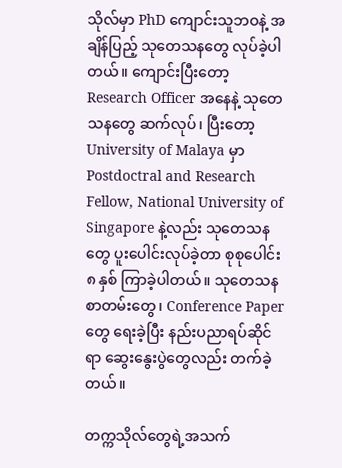သိုလ်မှာ PhD ကျောင်းသူဘဝနဲ့ အချိန်ပြည့် သုတေသနတွေ လုပ်ခဲ့ပါတယ်။ ကျောင်းပြီးတော့ Research Officer အနေနဲ့ သုတေသနတွေ ဆက်လုပ်၊ ပြီးတော့ University of Malaya မှာ Postdoctral and Research Fellow, National University of Singapore နဲ့လည်း သုတေသနတွေ ပူးပေါင်းလုပ်ခဲ့တာ စုစုပေါင်း ၈ နှစ် ကြာခဲ့ပါတယ်။ သုတေသန စာတမ်းတွေ၊ Conference Paper တွေ ရေးခဲ့ပြီး နည်းပညာရပ်ဆိုင်ရာ ဆွေးနွေးပွဲတွေလည်း တက်ခဲ့တယ်။

တက္ကသိုလ်တွေရဲ့အသက်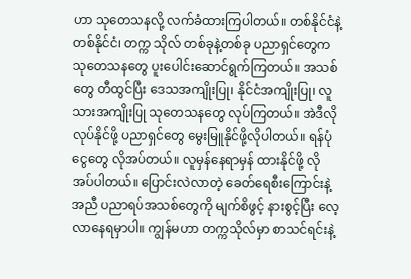ဟာ သုတေသနလို့ လက်ခံထားကြပါတယ်။ တစ်နိုင်ငံနဲ့ တစ်နိုင်ငံ၊ တက္က သိုလ် တစ်ခုနဲ့တစ်ခု ပညာရှင်တွေက သုတေသနတွေ ပူးပေါင်းဆောင်ရွက်ကြတယ်။ အသစ်တွေ တီထွင်ပြီး ဒေသအကျိုးပြု၊ နိုင်ငံအကျိုးပြု၊ လူသားအကျိုးပြု သုတေသနတွေ လုပ်ကြတယ်။ အဲဒီလို လုပ်နိုင်ဖို့ ပညာရှင်တွေ မွေးမြူနိုင်ဖို့လိုပါတယ်။ ရန်ပုံငွေတွေ လိုအပ်တယ်။ လူမှန်နေရာမှန် ထားနိုင်ဖို့ လိုအပ်ပါတယ်။ ပြောင်းလဲလာတဲ့ ခေတ်ရေစီးကြောင်းနဲ့အညီ ပညာရပ်အသစ်တွေကို မျက်စိဖွင့် နားစွင့်ပြီး လေ့လာနေရမှာပါ။ ကျွန်မဟာ တက္ကသိုလ်မှာ စာသင်ရင်းနဲ့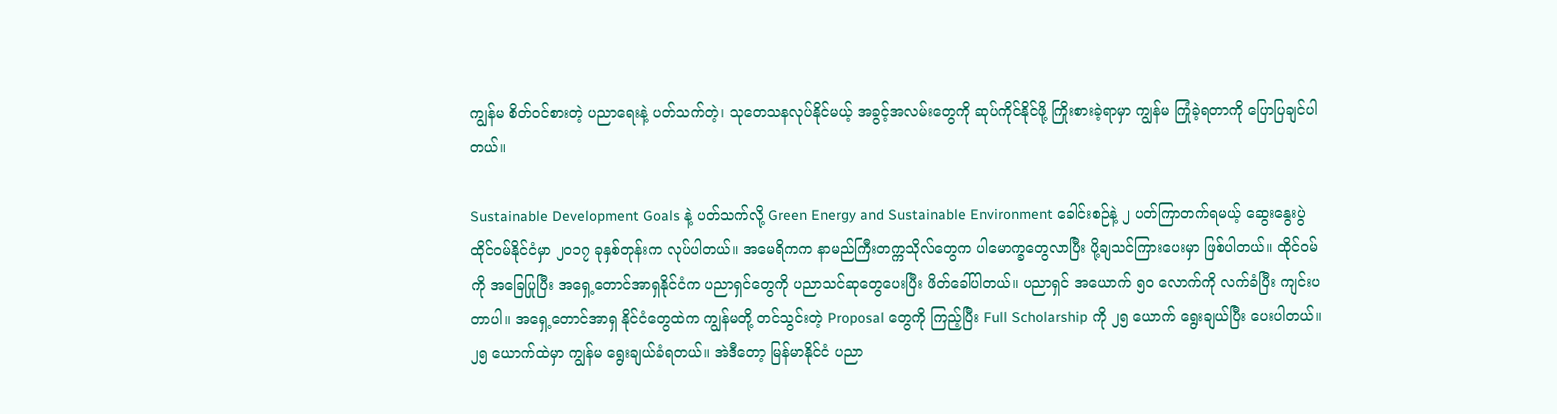ကျွန်မ စိတ်ဝင်စားတဲ့ ပညာရေးနဲ့ ပတ်သက်တဲ့၊ သုတေသနလုပ်နိုင်မယ့် အခွင့်အလမ်းတွေကို ဆုပ်ကိုင်နိုင်ဖို့ ကြိုးစားခဲ့ရာမှာ ကျွန်မ ကြုံခဲ့ရတာကို ပြောပြချင်ပါတယ်။

Sustainable Development Goals နဲ့ ပတ်သက်လို့ Green Energy and Sustainable Environment ခေါင်းစဉ်နဲ့ ၂ ပတ်ကြာတက်ရမယ့် ဆွေးနွေးပွဲ ထိုင်ဝမ်နိုင်ငံမှာ ၂၀၁၇ ခုနှစ်တုန်းက လုပ်ပါတယ်။ အမေရိကက နာမည်ကြီးတက္ကသိုလ်တွေက ပါမောက္ခတွေလာပြီး ပို့ချသင်ကြားပေးမှာ ဖြစ်ပါတယ်။ ထိုင်ဝမ်ကို အခြေပြုပြီး အရှေ့တောင်အာရှနိုင်ငံက ပညာရှင်တွေကို ပညာသင်ဆုတွေပေးပြီး ဖိတ်ခေါ်ပါတယ်။ ပညာရှင် အယောက် ၅၀ လောက်ကို လက်ခံပြီး ကျင်းပတာပါ။ အရှေ့တောင်အာရှ နိုင်ငံတွေထဲက ကျွန်မတို့ တင်သွင်းတဲ့ Proposal တွေကို ကြည့်ပြီး Full Scholarship ကို ၂၅ ယောက် ရွေးချယ်ပြီး ပေးပါတယ်။ ၂၅ ယောက်ထဲမှာ ကျွန်မ ရွေးချယ်ခံရတယ်။ အဲဒီတော့ မြန်မာနိုင်ငံ ပညာ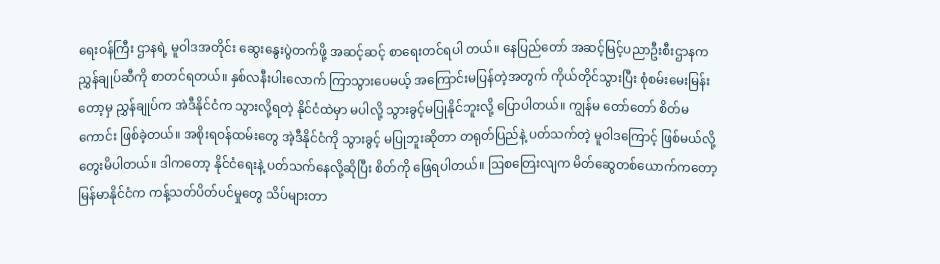ရေးဝန်ကြီး ဌာနရဲ့ မူဝါဒအတိုင်း ဆွေးနွေးပွဲတက်ဖို့ အဆင့်ဆင့် စာရေးတင်ရပါ တယ်။ နေပြည်တော် အဆင့်မြင့်ပညာဦးစီးဌာနက ညွှန်ချုပ်ဆီကို စာတင်ရတယ်။ နှစ်လနီးပါးလောက် ကြာသွားပေမယ့် အကြောင်းမပြန်တဲ့အတွက် ကိုယ်တိုင်သွားပြီး စုံစမ်းမေးမြန်းတော့မှ ညွှန်ချုပ်က အဲဒီနိုင်ငံက သွားလို့ရတဲ့ နိုင်ငံထဲမှာ မပါလို့ သွားခွင့်မပြုနိုင်ဘူးလို့ ပြောပါတယ်။ ကျွန်မ တော်တော် စိတ်မကောင်း ဖြစ်ခဲ့တယ်။ အစိုးရဝန်ထမ်းတွေ အဲ့ဒီနိုင်ငံကို သွားခွင့် မပြုဘူးဆိုတာ တရုတ်ပြည်နဲ့ ပတ်သက်တဲ့ မူဝါဒကြောင့် ဖြစ်မယ်လို့ တွေးမိပါတယ်။ ဒါကတော့ နိုင်ငံရေးနဲ့ ပတ်သက်နေလို့ဆိုပြီး စိတ်ကို ဖြေရပါတယ်။ ဩစတြေးလျက မိတ်ဆွေတစ်ယောက်ကတော့ မြန်မာနိုင်ငံက ကန့်သတ်ပိတ်ပင်မှုတွေ သိပ်များတာ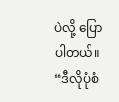ပဲလို့ ပြောပါတယ်။ “ဒီလိုပုံစံ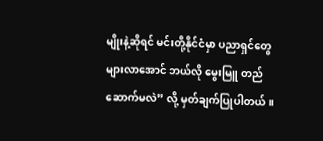မျိုးနဲ့ဆိုရင် မင်းတို့နိုင်ငံမှာ ပညာရှင်တွေများလာအောင် ဘယ်လို မွေးမြူ တည်ဆောက်မလဲ” လို့ မှတ်ချက်ပြုပါတယ်။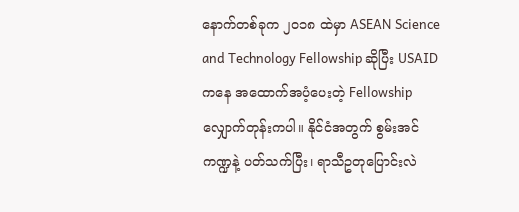နောက်တစ်ခုက ၂၀၁၈ ထဲမှာ ASEAN Science and Technology Fellowship ဆိုပြီး USAID ကနေ အထောက်အပံ့ပေးတဲ့ Fellowship လျှောက်တုန်းကပါ။ နိုင်ငံအတွက် စွမ်းအင်ကဏ္ဍနဲ့ ပတ်သက်ပြီး၊ ရာသီဥတုပြောင်းလဲ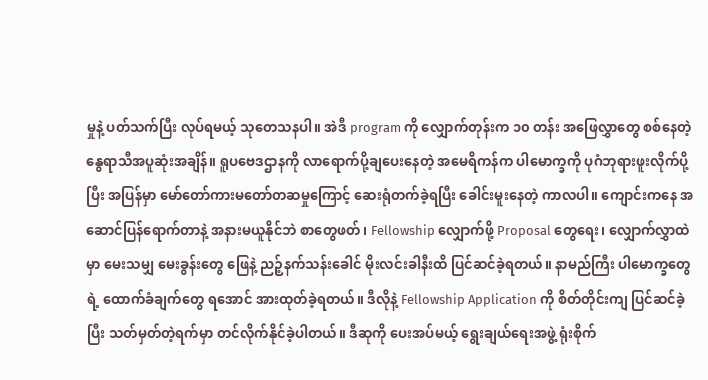မှုနဲ့ ပတ်သက်ပြီး လုပ်ရမယ့် သုတေသနပါ။ အဲဒီ program ကို လျှောက်တုန်းက ၁၀ တန်း အဖြေလွှာတွေ စစ်နေတဲ့ နွေရာသီအပူဆုံးအချိန်။ ရူပဗေဒဌာနကို လာရောက်ပို့ချပေးနေတဲ့ အမေရိကန်က ပါမောက္ခကို ပုဂံဘုရားဖူးလိုက်ပို့ပြီး အပြန်မှာ မော်တော်ကားမတော်တဆမှုကြောင့် ဆေးရုံတက်ခဲ့ရပြီး ခေါင်းမူးနေတဲ့ ကာလပါ။ ကျောင်းကနေ အဆောင်ပြန်ရောက်တာနဲ့ အနားမယူနိုင်ဘဲ စာတွေဖတ်၊ Fellowship လျှောက်ဖို့ Proposal တွေရေး၊ လျှောက်လွှာထဲမှာ မေးသမျှ မေးခွန်းတွေ ဖြေနဲ့ ညဉ့်နက်သန်းခေါင် မိုးလင်းခါနီးထိ ပြင်ဆင်ခဲ့ရတယ်။ နာမည်ကြီး ပါမောက္ခတွေရဲ့ ထောက်ခံချက်တွေ ရအောင် အားထုတ်ခဲ့ရတယ်။ ဒီလိုနဲ့ Fellowship Application ကို စိတ်တိုင်းကျ ပြင်ဆင်ခဲ့ပြီး သတ်မှတ်တဲ့ရက်မှာ တင်လိုက်နိုင်ခဲ့ပါတယ်။ ဒီဆုကို ပေးအပ်မယ့် ရွေးချယ်ရေးအဖွဲ့ ရုံးစိုက်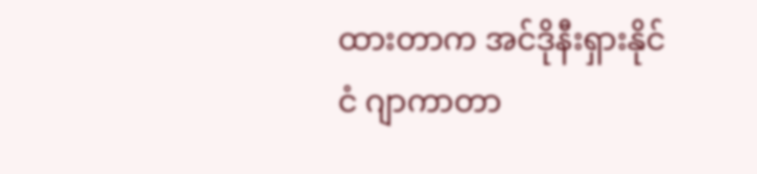ထားတာက အင်ဒိုနီးရှားနိုင်ငံ ဂျာကာတာ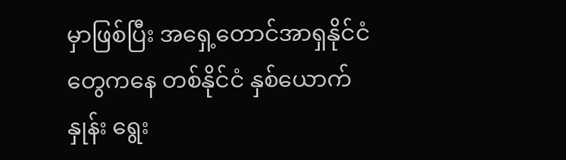မှာဖြစ်ပြီး အရှေ့တောင်အာရှနိုင်ငံတွေကနေ တစ်နိုင်ငံ နှစ်ယောက်နှုန်း ရွေး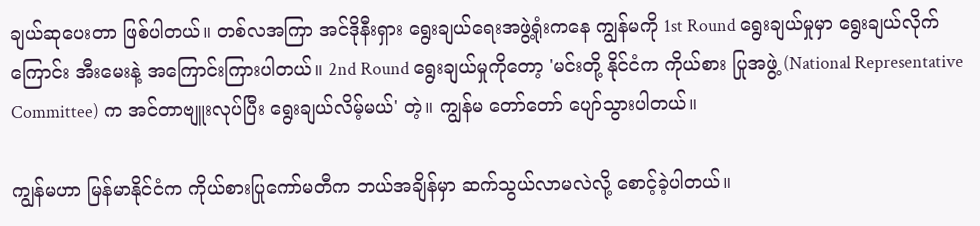ချယ်ဆုပေးတာ ဖြစ်ပါတယ်။ တစ်လအကြာ အင်ဒိုနီးရှား ရွေးချယ်ရေးအဖွဲ့ရုံးကနေ ကျွန်မကို 1st Round ရွေးချယ်မှုမှာ ရွေးချယ်လိုက်ကြောင်း အီးမေးနဲ့ အကြောင်းကြားပါတယ်။ 2nd Round ရွေးချယ်မှုကိုတော့ 'မင်းတို့ နိုင်ငံက ကိုယ်စား ပြုအဖွဲ့ (National Representative Committee) က အင်တာဗျူးလုပ်ပြီး ရွေးချယ်လိမ့်မယ်' တဲ့။ ကျွန်မ တော်တော် ပျော်သွားပါတယ်။

ကျွန်မဟာ မြန်မာနိုင်ငံက ကိုယ်စားပြုကော်မတီက ဘယ်အချိန်မှာ ဆက်သွယ်လာမလဲလို့ စောင့်ခဲ့ပါတယ်။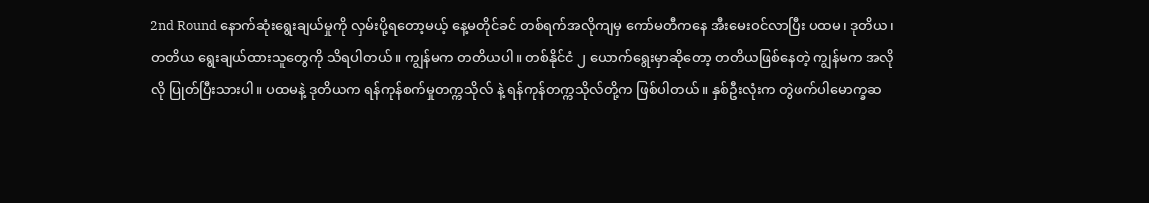2nd Round နောက်ဆုံးရွေးချယ်မှုကို လှမ်းပို့ရတော့မယ့် နေ့မတိုင်ခင် တစ်ရက်အလိုကျမှ ကော်မတီကနေ အီးမေးဝင်လာပြီး ပထမ၊ ဒုတိယ၊ တတိယ ရွေးချယ်ထားသူတွေကို သိရပါတယ်။ ကျွန်မက တတိယပါ။ တစ်နိုင်ငံ ၂ ယောက်ရွေးမှာဆိုတော့ တတိယဖြစ်နေတဲ့ ကျွန်မက အလိုလို ပြုတ်ပြီးသားပါ။ ပထမနဲ့ ဒုတိယက ရန်ကုန်စက်မှုတက္ကသိုလ် နဲ့ ရန်ကုန်တက္ကသိုလ်တို့က ဖြစ်ပါတယ်။ နှစ်ဦးလုံးက တွဲဖက်ပါမောက္ခဆ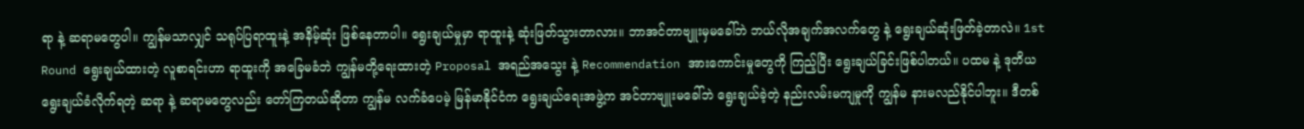ရာ နဲ့ ဆရာမတွေပါ။ ကျွန်မသာလျှင် သရုပ်ပြရာထူးနဲ့ အနိမ့်ဆုံး ဖြစ်နေတာပါ။ ရွေးချယ်မှုမှာ ရာထူးနဲ့ ဆုံးဖြတ်သွားတာလား။ ဘာအင်တာဗျူးမှမခေါ်ဘဲ ဘယ်လိုအချက်အလက်တွေ နဲ့ ရွေးချယ်ဆုံးဖြတ်ခဲ့တာလဲ။ 1st Round ရွေးချယ်ထားတဲ့ လူစာရင်းဟာ ရာထူးကို အခြေမခံဘဲ ကျွန်မတို့ရေးထားတဲ့ Proposal အရည်အသွေး နဲ့ Recommendation အားကောင်းမှုတွေကို ကြည့်ပြီး ရွေးချယ်ခြင်းဖြစ်ပါတယ်။ ပထမ နဲ့ ဒုတိယ ရွေးချယ်ခံလိုက်ရတဲ့ ဆရာ နဲ့ ဆရာမတွေလည်း တော်ကြတယ်ဆိုတာ ကျွန်မ လက်ခံပေမဲ့ မြန်မာနိုင်ငံက ရွေးချယ်ရေးအဖွဲ့က အင်တာဗျူးမခေါ်ဘဲ ရွေးချယ်ခဲ့တဲ့ နည်းလမ်းမကျမှုကို ကျွန်မ နားမလည်နိုင်ပါဘူး။ ဒီတစ်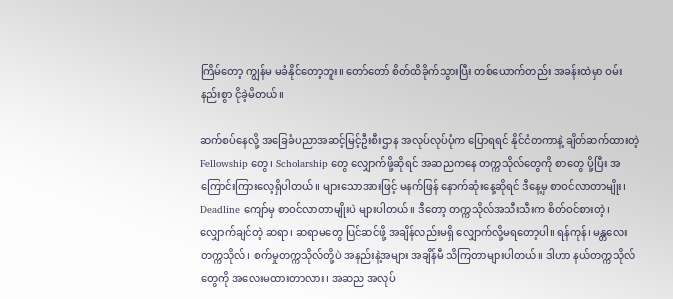ကြိမ်တော့ ကျွန်မ မခံနိုင်တော့ဘူး။ တော်တော် စိတ်ထိခိုက်သွားပြီး တစ်ယောက်တည်း အခန်းထဲမှာ ဝမ်းနည်းစွာ ငိုခဲ့မိတယ်။

ဆက်စပ်နေလို့ အခြေခံပညာအဆင့်မြင့်ဦးစီးဌာန အလုပ်လုပ်ပုံက ပြောရရင် နိုင်ငံတကာနဲ့ ချိတ်ဆက်ထားတဲ့ Fellowship တွေ၊ Scholarship တွေ လျှောက်ဖို့ဆိုရင် အဆညကနေ တက္ကသိုလ်တွေကို စာတွေ ပို့ပြီး အကြောင်းကြားလေ့ရှိပါတယ်။ များသောအားဖြင့် မနက်ဖြန် နောက်ဆုံးနေ့ဆိုရင် ဒီနေ့မှ စာဝင်လာတာမျိုး၊ Deadline ကျော်မှ စာဝင်လာတာမျိုးပဲ များပါတယ်။ ဒီတော့ တက္ကသိုလ်အသီးသီးက စိတ်ဝင်စားတဲ့၊ လျှောက်ချင်တဲ့ ဆရာ၊ ဆရာမတွေ ပြင်ဆင်ဖို့ အချိန်လည်းမရှိ လျှောက်လို့မရတော့ပါ။ ရန်ကုန်၊ မန္တလေး တက္ကသိုလ်၊ စက်မှုတက္ကသိုလ်တို့ပဲ အနည်းနဲ့အများ အချိန်မီ သိကြတာများပါတယ်။ ဒါဟာ နယ်တက္ကသိုလ်တွေကို အလေးမထားတာလား၊ အဆည အလုပ်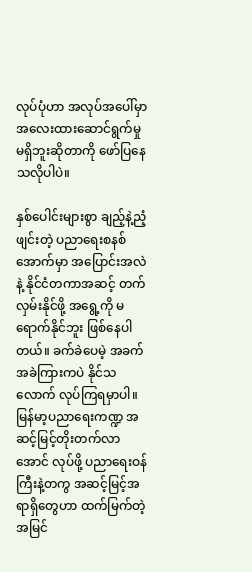လုပ်ပုံဟာ အလုပ်အပေါ်မှာ အလေးထားဆောင်ရွက်မှု မရှိဘူးဆိုတာကို ဖော်ပြနေသလိုပါပဲ။

နှစ်ပေါင်းများစွာ ချည့်နဲ့ညံ့ဖျင်းတဲ့ ပညာရေးစနစ်အောက်မှာ အပြောင်းအလဲနဲ့ နိုင်ငံတကာအဆင့် တက်လှမ်းနိုင်ဖို့ အရွေ့ကို မရောက်နိုင်ဘူး ဖြစ်နေပါတယ်။ ခက်ခဲပေမဲ့ အခက်အခဲကြားကပဲ နိုင်သလောက် လုပ်ကြရမှာပါ။ မြန်မာ့ပညာရေးကဏ္ဍ အဆင့်မြင့်တိုးတက်လာအောင် လုပ်ဖို့ ပညာရေးဝန်ကြီးနဲ့တကွ အဆင့်မြင့်အရာရှိတွေဟာ ထက်မြက်တဲ့အမြင်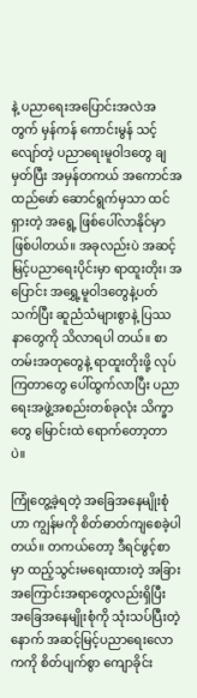နဲ့ ပညာရေးအပြောင်းအလဲအတွက် မှန်ကန် ကောင်းမွန် သင့်လျော်တဲ့ ပညာရေးမူဝါဒတွေ ချမှတ်ပြီး အမှန်တကယ် အကောင်အထည်ဖော် ဆောင်ရွက်မှသာ ထင်ရှားတဲ့ အရွေ့ ဖြစ်ပေါ်လာနိုင်မှာ ဖြစ်ပါတယ်။ အခုလည်းပဲ အဆင့်မြင့်ပညာရေးပိုင်းမှာ ရာထူးတိုး၊ အပြောင်း အရွှေ့မူဝါဒတွေနဲ့ပတ်သက်ပြီး ဆူညံသံများစွာနဲ့ ပြဿနာတွေကို သိလာရပါ တယ်။ စာတမ်းအတုတွေနဲ့ ရာထူးတိုးဖို့ လုပ်ကြတာတွေ ပေါ်ထွက်လာပြီး ပညာရေးအဖွဲ့အစည်းတစ်ခုလုံး သိက္ခာတွေ မြောင်းထဲ ရောက်တော့တာပဲ။

ကြုံတွေ့ခဲ့ရတဲ့ အခြေအနေမျိုးစုံဟာ ကျွန်မကို စိတ်ဓာတ်ကျစေခဲ့ပါတယ်။ တကယ်တော့ ဒီရင်ဖွင့်စာမှာ ထည့်သွင်းမရေးထားတဲ့ အခြားအကြောင်းအရာတွေလည်းရှိပြီး အခြေအနေမျိုးစုံကို သုံးသပ်ပြီးတဲ့နောက် အဆင့်မြင့်ပညာရေးလောကကို စိတ်ပျက်စွာ ကျောခိုင်း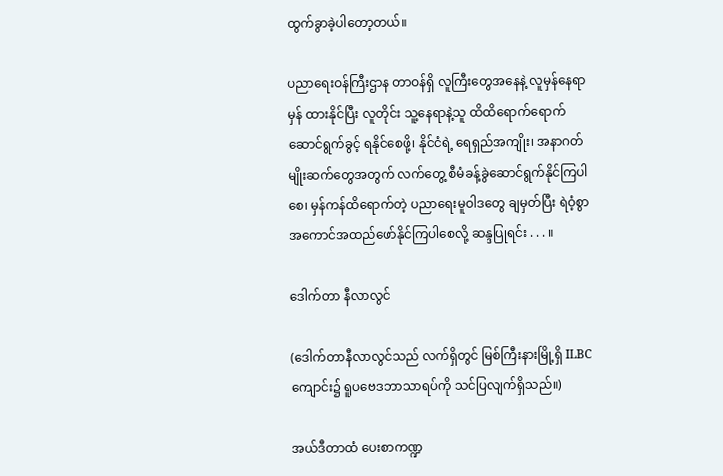ထွက်ခွာခဲ့ပါတော့တယ်။

ပညာရေးဝန်ကြီးဌာန တာဝန်ရှိ လူကြီးတွေအနေနဲ့ လူမှန်နေရာမှန် ထားနိုင်ပြီး လူတိုင်း သူ့နေရာနဲ့သူ ထိထိရောက်ရောက် ဆောင်ရွက်ခွင့် ရနိုင်စေဖို့၊ နိုင်ငံရဲ့ ရေရှည်အကျိုး၊ အနာဂတ်မျိုးဆက်တွေအတွက် လက်တွေ့ စီမံခန့်ခွဲဆောင်ရွက်နိုင်ကြပါစေ၊ မှန်ကန်ထိရောက်တဲ့ ပညာရေးမူဝါဒတွေ ချမှတ်ပြီး ရဲဝံ့စွာ အကောင်အထည်ဖော်နိုင်ကြပါစေလို့ ဆန္ဒပြုရင်း . . . ။

ဒေါက်တာ နီလာလွင်

(ဒေါက်တာနီလာလွင်သည် လက်ရှိတွင် မြစ်ကြီးနားမြို့ရှိ ILBC ကျောင်း၌ ရူပဗေဒဘာသာရပ်ကို သင်ပြလျက်ရှိသည်။)

အယ်ဒီတာထံ ပေးစာကဏ္ဍ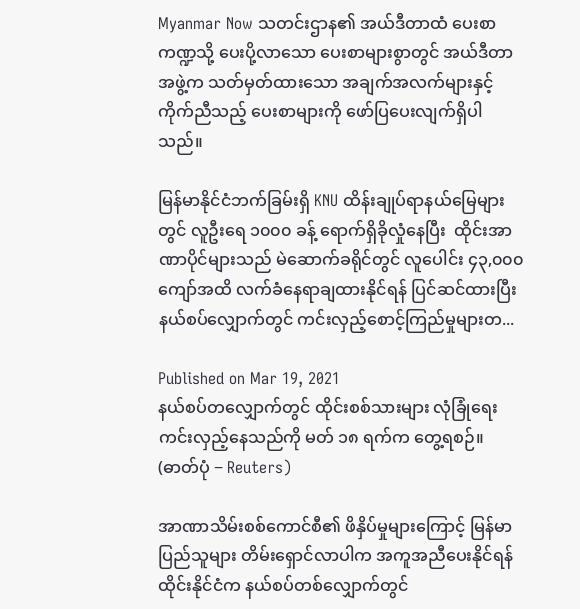Myanmar Now သတင်းဌာန၏ အယ်ဒီတာထံ ပေးစာကဏ္ဍသို့ ပေးပို့လာသော ပေးစာများစွာတွင် အယ်ဒီတာအဖွဲ့က သတ်မှတ်ထားသော အချက်အလက်များနှင့် ကိုက်ညီသည့် ပေးစာများကို ဖော်ပြပေးလျက်ရှိပါသည်။

မြန်မာနိုင်ငံဘက်ခြမ်းရှိ KNU ထိန်းချုပ်ရာနယ်မြေများတွင် လူဦးရေ ၁၀၀၀ ခန့် ရောက်ရှိခိုလှုံနေပြီး  ထိုင်းအာဏာပိုင်များသည် မဲဆောက်ခရိုင်တွင် လူပေါင်း ၄၃,၀၀၀ ကျော်အထိ လက်ခံနေရာချထားနိုင်ရန် ပြင်ဆင်ထားပြီး နယ်စပ်လျှောက်တွင် ကင်းလှည့်စောင့်ကြည်မှုများတ...

Published on Mar 19, 2021
နယ်စပ်တလျှောက်တွင် ထိုင်းစစ်သားများ လုံခြုံရေးကင်းလှည့်နေသည်ကို မတ် ၁၈ ရက်က တွေ့ရစဉ်။  (ဓာတ်ပုံ − Reuters)

အာဏာသိမ်းစစ်ကောင်စီ၏ ဖိနှိပ်မှုများကြောင့် မြန်မာပြည်သူများ တိမ်းရှောင်လာပါက အကူအညီပေးနိုင်ရန် ထိုင်းနိုင်ငံက နယ်စပ်တစ်လျှောက်တွင်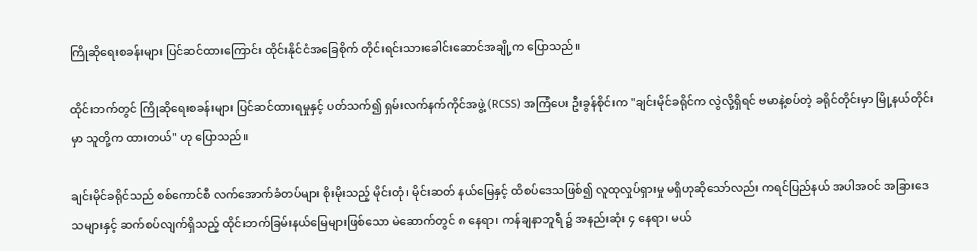ကြိုဆိုရေးစခန်းများ ပြင်ဆင်ထားကြောင်း ထိုင်းနိုင်ငံအခြေစိုက် တိုင်းရင်းသားခေါင်းဆောင်အချို့က ပြောသည်။

ထိုင်းဘက်တွင် ကြိုဆိုရေးစခန်းများ ပြင်ဆင်ထားရမှုနှင့် ပတ်သက်၍ ရှမ်းလက်နက်ကိုင်အဖွဲ့ (RCSS) အကြံပေး ဦးခွန်စိုင်းက "ချင်းမိုင်ခရိုင်က လွဲလို့ရှိရင် ဗမာနဲ့စပ်တဲ့ ခရိုင်တိုင်းမှာ မြို့နယ်တိုင်းမှာ သူတို့က ထားတယ်" ဟု ပြောသည်။

ချင်းမိုင်ခရိုင်သည် စစ်ကောင်စီ လက်အောက်ခံတပ်များ စိုးမိုးသည့် မိုင်းတုံ၊ မိုင်းဆတ် နယ်မြေနှင့် ထိစပ်ဒေသဖြစ်၍ လူထုလှုပ်ရှားမှု မရှိဟုဆိုသော်လည်း ကရင်ပြည်နယ် အပါအဝင် အခြားဒေသများနှင့် ဆက်စပ်လျက်ရှိသည့် ထိုင်းဘက်ခြမ်းနယ်မြေများဖြစ်သော မဲ‌ဆောက်တွင် ၈ နေရာ၊ ကန်ချနာဘူရီ ၌ အနည်းဆုံး ၄ နေရာ၊ မယ်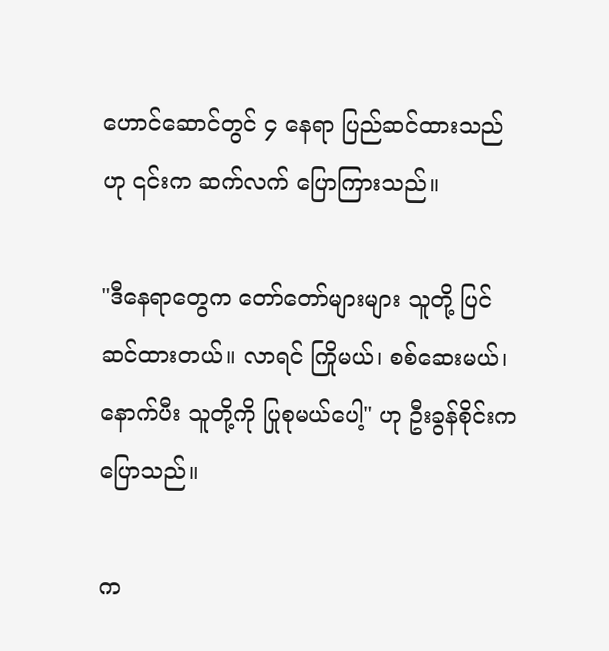ဟောင်ဆောင်တွင် ၄ နေရာ ပြည်ဆင်ထားသည်ဟု ၎င်းက ဆက်လက် ပြောကြားသည်။

"ဒီနေရာတွေက တော်တော်များများ သူတို့ ပြင်ဆင်ထားတယ်။ လာရင် ကြိုမယ်၊ စစ်ဆေးမယ်၊ နောက်ပီး သူတို့ကို ပြုစုမယ်ပေါ့" ဟု ဦးခွန်စိုင်းက ပြောသည်။

က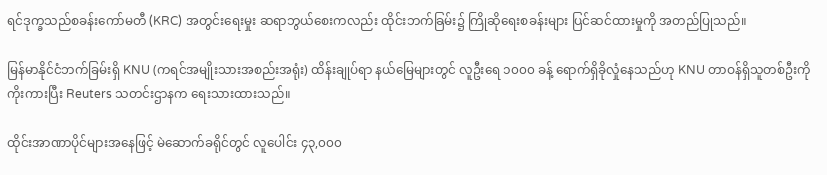ရင်ဒုက္ခသည်စခန်းကော်မတီ (KRC) အတွင်းရေးမှုး ဆရာဘွယ်စေးကလည်း ထိုင်းဘက်ခြမ်း၌ ကြိုဆိုရေးစခန်းများ ပြင်ဆင်ထားမှုကို အတည်ပြုသည်။

မြန်မာနိုင်ငံဘက်ခြမ်းရှိ KNU (ကရင်အမျိုးသားအစည်းအရုံး) ထိန်းချုပ်ရာ နယ်မြေများတွင် လူဦးရေ ၁၀၀၀ ခန့် ရောက်ရှိခိုလှုံနေသည်ဟု KNU တာဝန်ရှိသူတစ်ဦးကို ကိုးကားပြီး Reuters သတင်းဌာနက ရေးသားထားသည်။

ထိုင်းအာဏာပိုင်များအနေဖြင့် မဲဆောက်ခရိုင်တွင် လူပေါင်း ၄၃,၀၀၀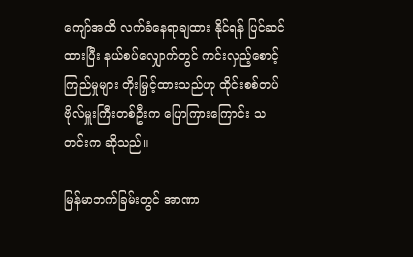ကျော်အထိ လက်ခံနေရာချထား နိုင်ရန် ပြင်ဆင်ထားပြီး နယ်စပ်လျှောက်တွင် ကင်းလှည့်စောင့်ကြည်မှုများ တိုးမြှင့်ထားသည်ဟု ထိုင်းစစ်တပ်ဗိုလ်မှူးကြီးတစ်ဦးက ပြောကြားကြောင်း သတင်းက ဆိုသည်။

မြန်မာဘက်ခြမ်းတွင် အာဏာ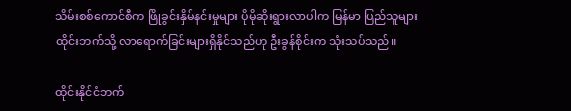သိမ်းစစ်ကောင်စီက ဖြိုခွင်းနှိမ်နင်းမှုများ ပိုမိုဆိုးရွားလာပါက မြန်မာ ပြည်သူများ ထိုင်းဘက်သို့ လာရောက်ခြင်းများရှိနိုင်သည်ဟု ဦးခွန်စိုင်းက သုံးသပ်သည်။

ထိုင်းနိုင်ငံဘက်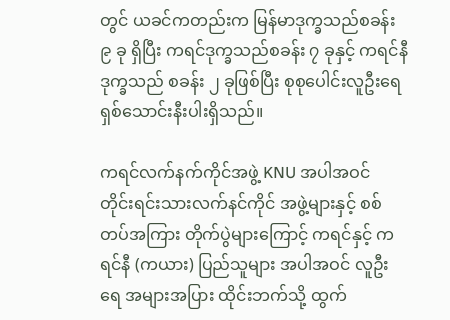တွင် ယခင်ကတည်းက မြန်မာဒုက္ခသည်စခန်း ၉ ခု ရှိပြီး ကရင်ဒုက္ခသည်စခန်း ၇ ခုနှင့် ကရင်နီဒုက္ခသည် စခန်း ၂ ခုဖြစ်ပြီး စုစုပေါင်းလူဦးရေ ရှစ်သောင်းနီးပါးရှိသည်။

ကရင်လက်နက်ကိုင်အဖွဲ့ KNU အပါအဝင် တိုင်းရင်းသားလက်နင်ကိုင် အဖွဲ့များနှင့် စစ်တပ်အကြား တိုက်ပွဲများကြောင့် ကရင်နှင့် ကရင်နီ (ကယား) ပြည်သူများ အပါအဝင် လူဦးရေ အများအပြား ထိုင်းဘက်သို့ ထွက်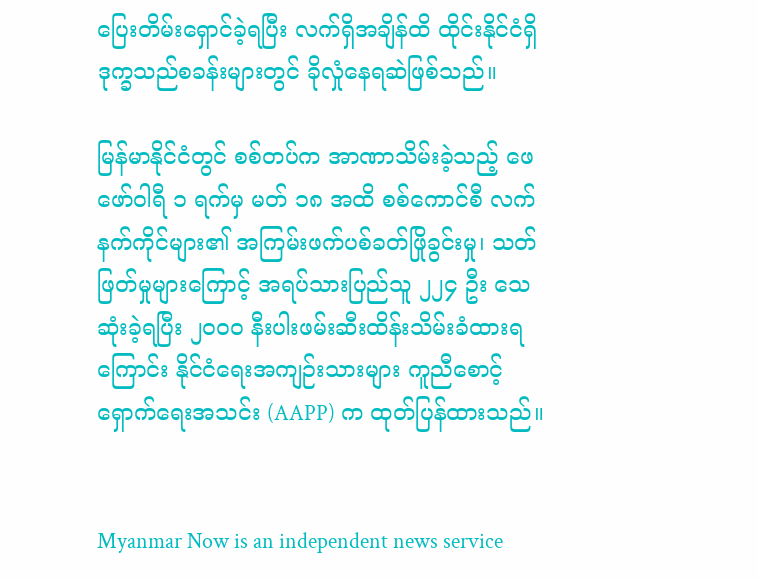ပြေးတိမ်းရှောင်ခဲ့ရပြီး လက်ရှိအချိန်ထိ ထိုင်းနိုင်ငံရှိ ဒုက္ခသည်စခန်းများတွင် ခိုလှုံနေရဆဲဖြစ်သည်။

မြန်မာနိုင်ငံတွင် စစ်တပ်က အာဏာသိမ်းခဲ့သည့် ဖေဖော်ဝါရီ ၁ ရက်မှ မတ် ၁၈ အထိ စစ်ကောင်စီ လက်နက်ကိုင်များ၏ အကြမ်းဖက်ပစ်ခတ်ဖြိုခွင်းမှု၊ သတ်ဖြတ်မှုများကြောင့် အရပ်သားပြည်သူ ၂၂၄ ဦး သေဆုံးခဲ့ရပြီး ၂၀၀၀ နီးပါးဖမ်းဆီးထိန်းသိမ်းခံထားရကြောင်း နိုင်ငံရေးအကျဉ်းသားများ ကူညီစောင့် ရှောက်ရေးအသင်း (AAPP) က ထုတ်ပြန်ထားသည်။


Myanmar Now is an independent news service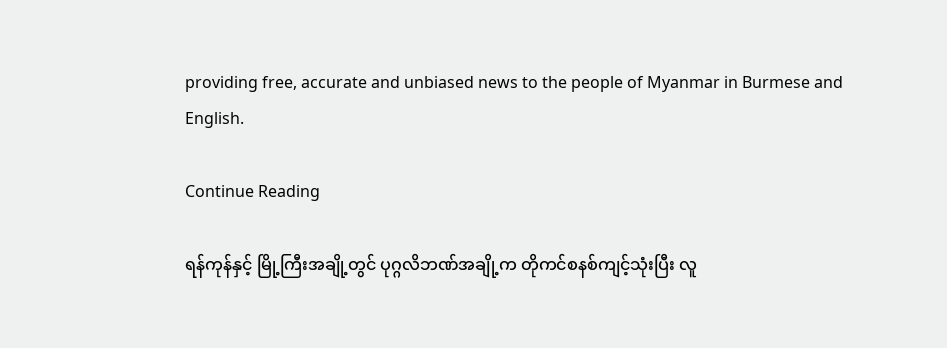providing free, accurate and unbiased news to the people of Myanmar in Burmese and English.

Continue Reading

ရန်ကုန်နှင့် မြို့ကြီးအချို့တွင် ပုဂ္ဂလိဘဏ်အချို့က တိုကင်စနစ်ကျင့်သုံးပြီး လူ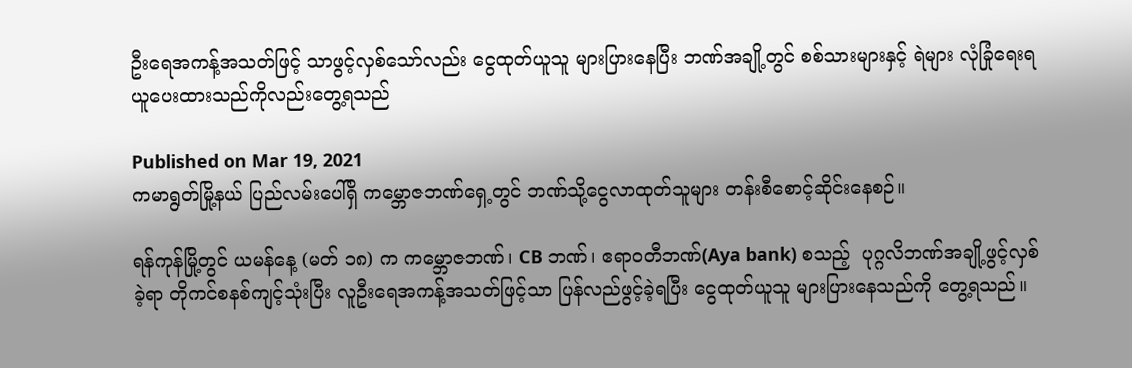ဦးရေအကန့်အသတ်ဖြင့် သာဖွင့်လှစ်သော်လည်း ငွေထုတ်ယူသူ များပြားနေပြီး ဘဏ်အချို့တွင် စစ်သားများနှင့် ရဲများ လုံခြုံရေးရယူပေးထားသည်ကိုလည်းတွေ့ရသည်

Published on Mar 19, 2021
ကမာရွတ်မြို့နယ် ပြည်လမ်းပေါ်ရှိ ကမ္ဘောဇဘဏ်ရှေ့တွင် ဘဏ်သို့ငွေလာထုတ်သူများ တန်းစီစောင့်ဆိုင်းနေစဉ်။

ရန်ကုန်မြို့တွင် ယမန်နေ့ (မတ် ၁၈) က ကမ္ဘောဇဘဏ်၊ CB ဘဏ်၊ ဧရာဝတီဘဏ်(Aya bank) စသည့်  ပုဂ္ဂလိဘဏ်အချို့ဖွင့်လှစ်ခဲ့ရာ တိုကင်စနစ်ကျင့်သုံးပြီး လူဦးရေအကန့်အသတ်ဖြင့်သာ ပြန်လည်ဖွင့်ခဲ့ရပြီး ငွေထုတ်ယူသူ များပြားနေသည်ကို တွေ့ရသည်။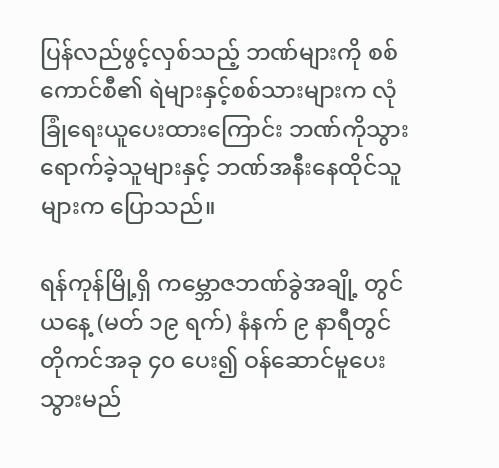ပြန်လည်ဖွင့်လှစ်သည့် ဘဏ်များကို စစ်ကောင်စီ၏ ရဲများနှင့်စစ်သားများက လုံခြုံရေးယူပေးထားကြောင်း ဘဏ်ကိုသွားရောက်ခဲ့သူများနှင့် ဘဏ်အနီးနေထိုင်သူများက ပြောသည်။

ရန်ကုန်မြို့ရှိ ကမ္ဘောဇဘဏ်ခွဲအချို့ တွင် ယနေ့ (မတ် ၁၉ ရက်) နံနက် ၉ နာရီတွင် တိုကင်အခု ၄၀ ပေး၍ ဝန်ဆောင်မူပေးသွားမည်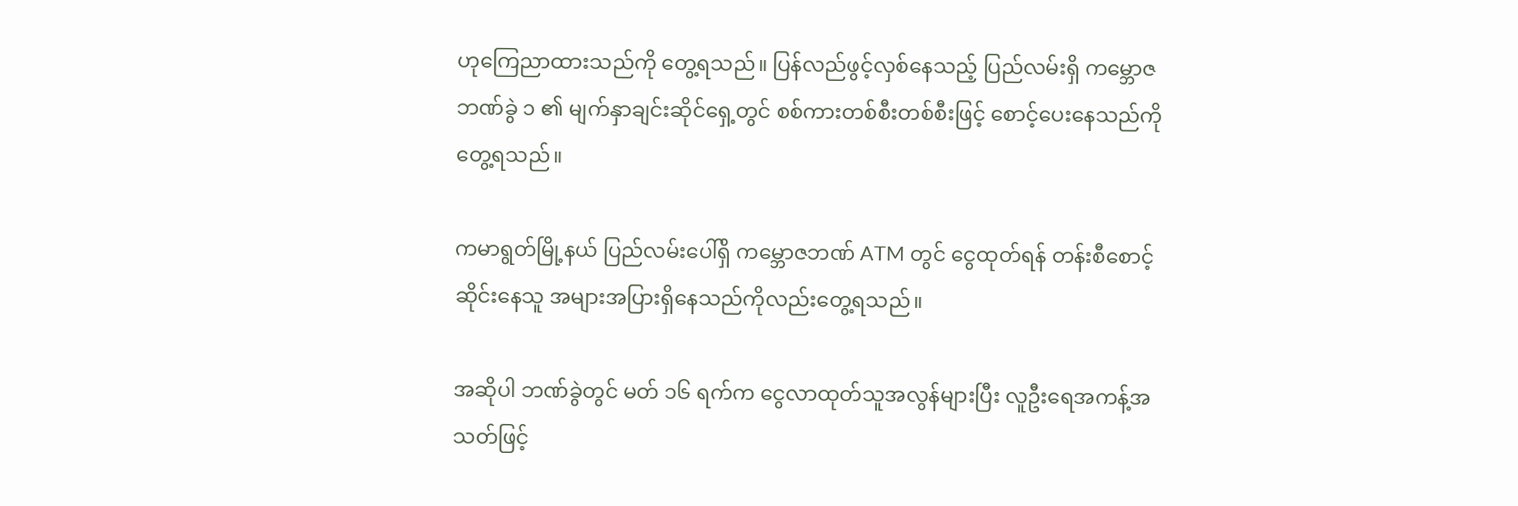ဟုကြေညာထားသည်ကို တွေ့ရသည်။ ပြန်လည်ဖွင့်လှစ်နေသည့် ပြည်လမ်းရှိ ကမ္ဘောဇဘဏ်ခွဲ ၁ ၏ မျက်နှာချင်းဆိုင်ရှေ့တွင် စစ်ကားတစ်စီးတစ်စီးဖြင့် စောင့်ပေးနေသည်ကို တွေ့ရသည်။

ကမာရွတ်မြို့နယ် ပြည်လမ်းပေါ်ရှိ ကမ္ဘောဇဘဏ် ATM တွင် ငွေထုတ်ရန် တန်းစီစောင့်ဆိုင်းနေသူ အများအပြားရှိနေသည်ကိုလည်းတွေ့ရသည်။

အဆိုပါ ဘဏ်ခွဲတွင် မတ် ၁၆ ရက်က ငွေလာထုတ်သူအလွန်များပြီး လူဦးရေအကန့်အသတ်ဖြင့်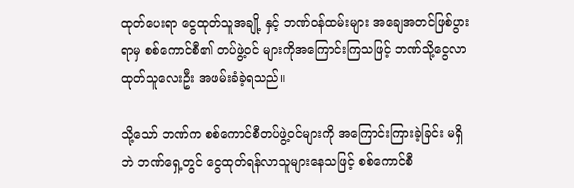ထုတ်ပေးရာ ငွေထုတ်သူအချို့ နှင့် ဘဏ်ဝန်ထမ်းများ အချေအတင်ဖြစ်ပွားရာမှ စစ်ကောင်စီ၏ တပ်ဖွဲ့ဝင် များကိုအကြောင်းကြသဖြင့် ဘဏ်သို့ငွေလာထုတ်သူလေးဦး အဖမ်းခံခဲ့ရသည်။

သို့သော် ဘဏ်က စစ်ကောင်စီတပ်ဖွဲ့ဝင်များကို အကြောင်းကြားခဲ့ခြင်း မရှိဘဲ ဘဏ်ရှေ့တွင် ငွေထုတ်ရန်လာသူများနေသဖြင့် စစ်ကောင်စီ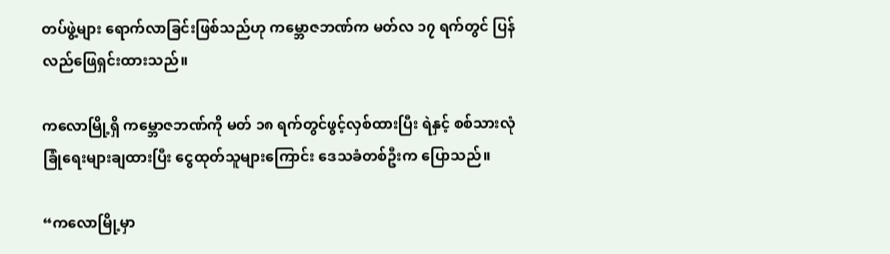တပ်ဖွဲ့များ ရောက်လာခြင်းဖြစ်သည်ဟု ကမ္ဘောဇဘဏ်က မတ်လ ၁၇ ရက်တွင် ပြန်လည်ဖြေရှင်းထားသည်။

ကလောမြို့ရှိ ကမ္ဘောဇဘဏ်ကို မတ် ၁၈ ရက်တွင်ဖွင့်လှစ်ထားပြီး ရဲနှင့် စစ်သားလုံခြုံရေးများချထားပြီး ငွေထုတ်သူများကြောင်း ဒေသခံတစ်ဦးက ပြောသည်။

“ကလောမြို့မှာ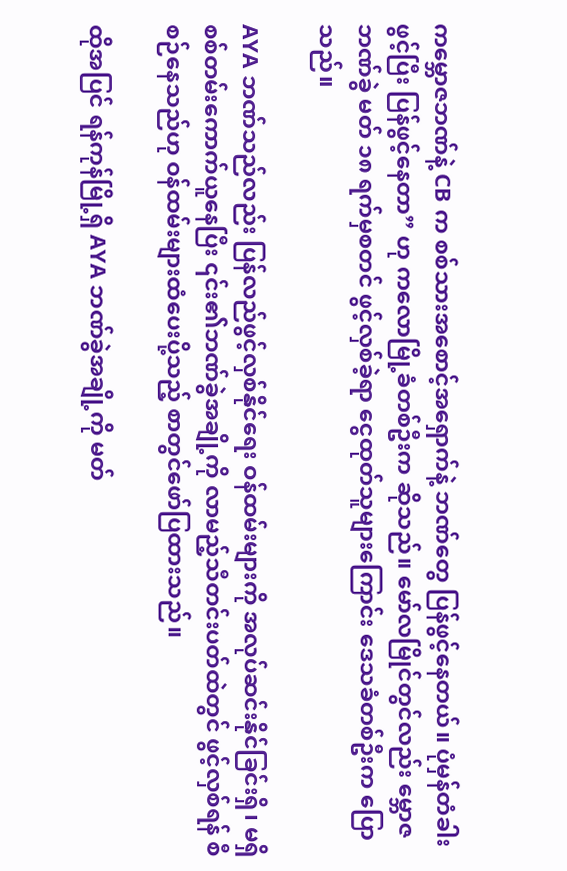ကမ္ဘောဇဘဏ်နဲ့ CB က စစ်သားအစောင့်အရှောက်နဲ့ ဘဏ်တွေ ပြန်ဖွင့်နေတယ်။ ပုံမှန်တံခါးဖွင့်ပြီး ပြန်ဖွင့်နေတာ” ဟု ကလောမြို့ခံတစ်ဦးက ဆိုသည်။ မော်လမြိုင်တွင်လည်း မ္ဘောဇဘဏ်ခွဲ မတ် ၁၈ ရက်မှစတင် ဖွင့်လှစ်ခဲ့ရာ ငွေထုတ်သူများကြောင်း ဒေသခံတစ်ဦးက ပြောသည်။

AYA ဘဏ်သည်လည်း ပြန်လည်ဖွင့်လှစ်နိုင်ရေး ဝန်ထမ်းများကို အလုပ်ဆင်းနိုင်ခြင်းရှိ၊ မရှိ စစ်တမ်းကောက်ယူနေပြီး ၎င်း၏ဘဏ်ခွဲအချို့ကို လာမည့်သီတင်းပတ်ထဲတွင် ဖွင့်လှစ်ရန် စီစဉ်နေသည်ဟု ဝန်ထမ်းများထံပေးပို့သည့် စာတွင်ဖော်ပြထားသည်။

ထိုအပြင် ရန်ကုန်မြို့ရှိ AYA ဘဏ်ခွဲအချို့ကို မတ်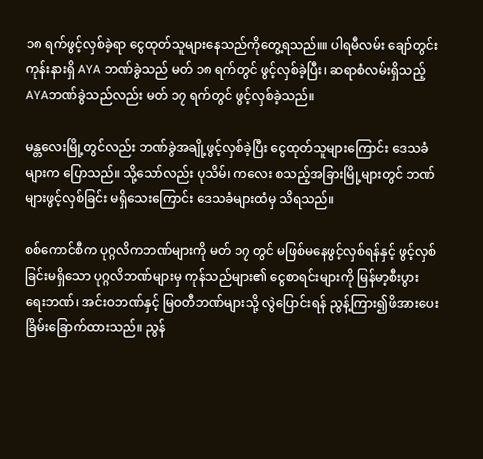၁၈ ရက်ဖွင့်လှစ်ခဲ့ရာ ငွေထုတ်သူများနေသည်ကိုတွေ့ရသည်။။ ပါရမီလမ်း ချော်တွင်းကုန်းနားရှိ AYA ဘဏ်ခွဲသည် မတ် ၁၈ ရက်တွင် ဖွင့်လှစ်ခဲ့ပြီး၊ ဆရာစံလမ်းရှိသည့် AYAဘဏ်ခွဲသည်လည်း မတ် ၁၇ ရက်တွင် ဖွင့်လှစ်ခဲ့သည်။

မန္တလေးမြို့တွင်လည်း ဘဏ်ခွဲအချို့ဖွင့်လှစ်ခဲ့ပြီး ငွေထုတ်သူများကြောင်း ဒေသခံများက ပြောသည်။ သို့သော်လည်း ပုသိမ်၊ ကလေး စသည့်အခြားမြို့များတွင် ဘဏ်များဖွင့်လှစ်ခြင်း မရှိသေးကြောင်း ဒေသခံများထံမှ သိရသည်။

စစ်ကောင်စီက ပုဂ္ဂလိကဘဏ်များကို မတ် ၁၇ တွင် မဖြစ်မနေဖွင့်လှစ်ရန်နှင့် ဖွင့်လှစ်ခြင်းမရှိသော ပုဂ္ဂလိဘဏ်များမှ ကုန်သည်များ၏ ငွေစာရင်းများကို မြန်မာ့စီးပွားရေးဘဏ်၊ အင်းဝဘဏ်နှင့် မြဝတီဘဏ်များသို့ လွဲပြောင်းရန် ညွန့်ကြား၍ဖိအားပေး ခြိမ်းခြောက်ထားသည်။ ညွန်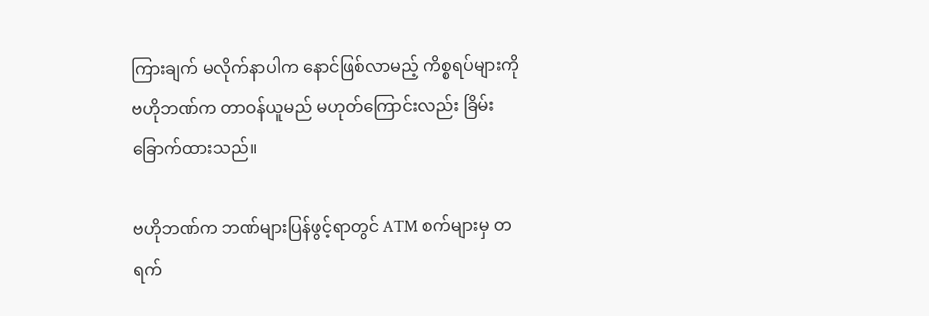ကြားချက် မလိုက်နာပါက နောင်ဖြစ်လာမည့် ကိစ္စရပ်များကို ဗဟိုဘဏ်က တာဝန်ယူမည် မဟုတ်ကြောင်းလည်း ခြိမ်းခြောက်ထားသည်။

ဗဟိုဘဏ်က ဘဏ်များပြန်ဖွင့်ရာတွင် ATM စက်များမှ တရက်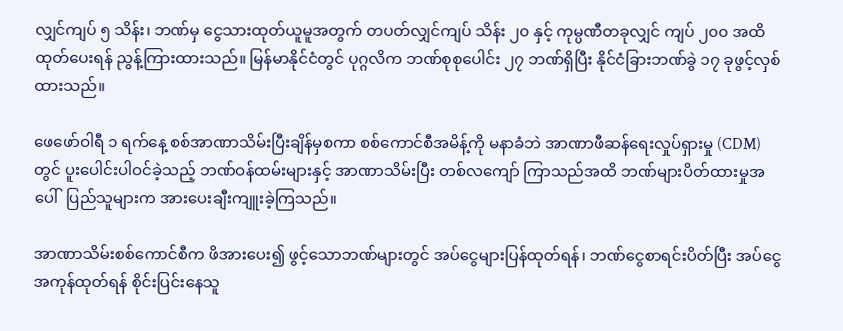လျှင်ကျပ် ၅ သိန်း၊ ဘဏ်မှ ငွေသားထုတ်ယူမူအတွက် တပတ်လျှင်ကျပ် သိန်း ၂၀ နှင့် ကုမ္ပဏီတခုလျှင် ကျပ် ၂၀၀ အထိ ထုတ်ပေးရန် ညွန့်ကြားထားသည်။ မြန်မာနိုင်ငံတွင် ပုဂ္ဂလိက ဘဏ်စုစုပေါင်း ၂၇ ဘဏ်ရှိပြီး နိုင်ငံခြားဘဏ်ခွဲ ၁၇ ခုဖွင့်လှစ်ထားသည်။

ဖေဖော်ဝါရီ ၁ ရက်နေ့ စစ်အာဏာသိမ်းပြီးချိန်မှစကာ စစ်ကောင်စီအမိန့်ကို မနာခံဘဲ အာဏာဖီဆန်ရေးလှုပ်ရှားမှု (CDM) တွင် ပူးပေါင်းပါဝင်ခဲ့သည့် ဘဏ်ဝန်ထမ်းများနှင့် အာဏာသိမ်းပြီး တစ်လကျော် ကြာသည်အထိ ဘဏ်များပိတ်ထားမှုအပေါ်  ပြည်သူများက အားပေးချီးကျူးခဲ့ကြသည်။

အာဏာသိမ်းစစ်ကောင်စီက ဖိအားပေး၍ ဖွင့်သောဘဏ်များတွင် အပ်ငွေများပြန်ထုတ်ရန်၊ ဘဏ်ငွေစာရင်းပိတ်ပြီး အပ်ငွေအကုန်ထုတ်ရန် စိုင်းပြင်းနေသူ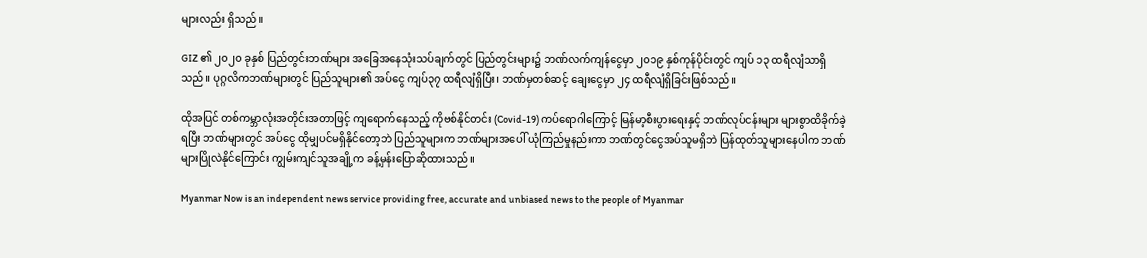များလည်း ရှိသည်။

GIZ ၏ ၂၀၂၀ ခုနှစ် ပြည်တွင်းဘဏ်များ အခြေအနေသုံးသပ်ချက်တွင် ပြည်တွင်းများ၌ ဘဏ်လက်ကျန်ငွေမှာ ၂၀၁၉ နှစ်ကုန်ပိုင်းတွင် ကျပ် ၁၃ ထရီလျံသာရှိသည်။ ပုဂ္ဂလိကဘဏ်များတွင် ပြည်သူများ၏ အပ်ငွေ ကျပ်၃၇ ထရီလျံရှိပြီး၊ ဘဏ်မှတစ်ဆင့် ချေးငွေမှာ ၂၄ ထရီလျံရှိခြင်းဖြစ်သည်။

ထိုအပြင် တစ်ကမ္ဘာလုံးအတိုင်းအတာဖြင့် ကျရောက်နေသည့် ကိုဗစ်နိုင်တင်း (Covid-19) ကပ်ရောဂါကြောင့် မြန်မာ့စီးပွားရေးနှင့် ဘဏ်လုပ်ငန်းများ များစွာထိခိုက်ခဲ့ရပြီး ဘဏ်များတွင် အပ်ငွေ ထိုမျှပင်မရှိနိုင်တော့ဘဲ ပြည်သူများက ဘဏ်များအပေါ် ယုံကြည်မှုနည်းကာ ဘဏ်တွင်ငွေအပ်သူမရှိဘဲ ပြန်ထုတ်သူများနေပါက ဘဏ်များပြိုလဲနိုင်ကြောင်း ကျွမ်းကျင်သူအချို့က ခန့်မှန်းပြောဆိုထားသည်။

Myanmar Now is an independent news service providing free, accurate and unbiased news to the people of Myanmar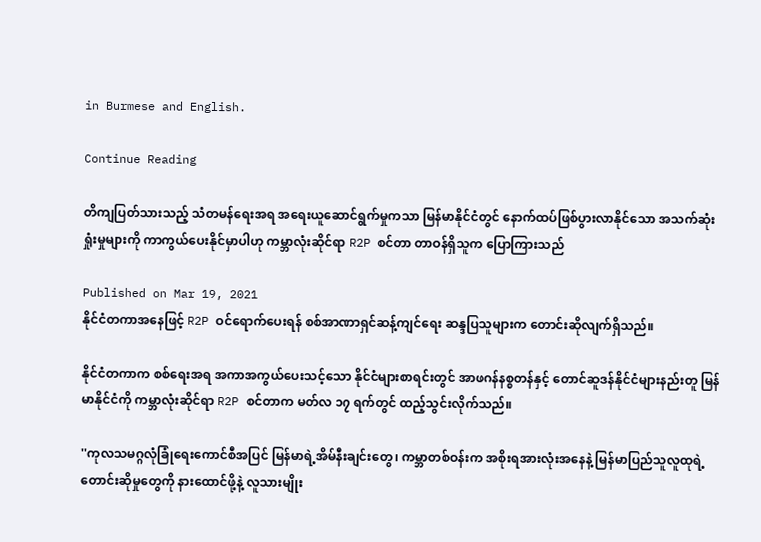in Burmese and English.

Continue Reading

တိကျပြတ်သားသည့် သံတမန်ရေးအရ အရေးယူဆောင်ရွက်မှုကသာ မြန်မာနိုင်ငံတွင် နောက်ထပ်ဖြစ်ပွားလာနိုင်သော အသက်ဆုံးရှုံးမှုများကို ကာကွယ်ပေးနိုင်မှာပါဟု ကမ္ဘာလုံးဆိုင်ရာ R2P စင်တာ တာဝန်ရှိသူက ပြောကြားသည်

Published on Mar 19, 2021
နိုင်ငံတကာအနေဖြင့် R2P ဝင်ရောက်ပေးရန် စစ်အာဏာရှင်ဆန့်ကျင်ရေး ဆန္ဒပြသူများက တောင်းဆိုလျက်ရှိသည်။

နိုင်ငံတကာက စစ်ရေးအရ အကာအကွယ်ပေးသင့်သော နိုင်ငံများစာရင်းတွင် အာဖဂန်နစ္စတန်နှင့် တောင်ဆူဒန်နိုင်ငံများနည်းတူ မြန်မာနိုင်ငံကို ကမ္ဘာလုံးဆိုင်ရာ R2P စင်တာက မတ်လ ၁၇ ရက်တွင် ထည့်သွင်းလိုက်သည်။

''ကုလသမဂ္ဂလုံခြုံရေးကောင်စီအပြင် မြန်မာရဲ့အိမ်နီးချင်းတွေ၊ ကမ္ဘာတစ်ဝန်းက အစိုးရအားလုံးအနေနဲ့ မြန်မာပြည်သူလူထုရဲ့ တောင်းဆိုမှုတွေကို နားထောင်ဖို့နဲ့ လူသားမျိုး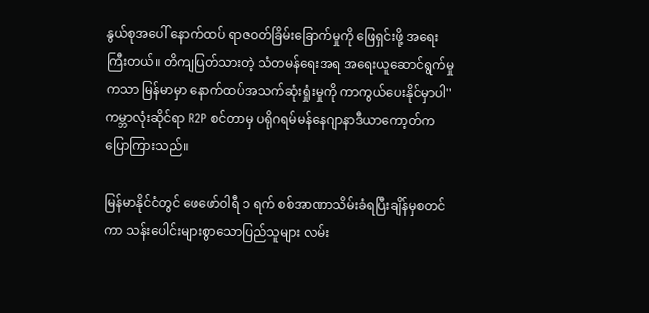နွယ်စုအပေါ် နောက်ထပ် ရာဇဝတ်ခြိမ်းခြောက်မှုကို ဖြေရှင်းဖို့ အရေးကြီးတယ်။ တိကျပြတ်သားတဲ့ သံတမန်ရေးအရ အရေးယူဆောင်ရွက်မှုကသာ မြန်မာမှာ နောက်ထပ်အသက်ဆုံးရှုံးမှုကို ကာကွယ်ပေးနိုင်မှာပါ'' ကမ္ဘာလုံးဆိုင်ရာ R2P စင်တာမှ ပရိုဂရမ်မန်နေဂျာနာဒီယာကော့တ်က ပြောကြားသည်။

မြန်မာနိုင်ငံတွင် ဖေဖော်ဝါရီ ၁ ရက် စစ်အာဏာသိမ်းခံရပြီးချိန်မှစတင်ကာ သန်းပေါင်းများစွာသောပြည်သူများ လမ်း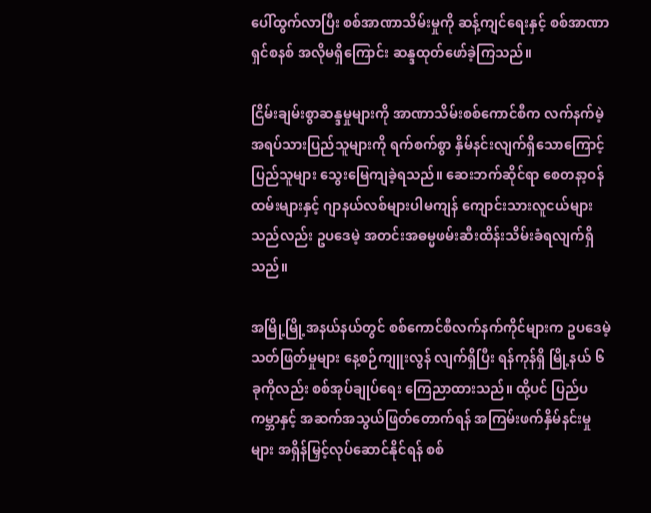ပေါ်ထွက်လာပြီး စစ်အာဏာသိမ်းမှုကို ဆန့်ကျင်ရေးနှင့် စစ်အာဏာရှင်စနစ် အလိုမရှိကြောင်း ဆန္ဒထုတ်ဖော်ခဲ့ကြသည်။

ငြိမ်းချမ်းစွာဆန္ဒမှုများကို အာဏာသိမ်းစစ်ကောင်စီက လက်နက်မဲ့ အရပ်သားပြည်သူများကို ရက်စက်စွာ နှိမ်နင်းလျက်ရှိသောကြောင့် ပြည်သူများ သွေးမြေကျခဲ့ရသည်။ ဆေးဘက်ဆိုင်ရာ စေတနာ့ဝန်ထမ်းများနှင့် ဂျာနယ်လစ်များပါမကျန် ကျောင်းသားလူငယ်များသည်လည်း ဥပဒေမဲ့ အတင်းအဓမ္မဖမ်းဆီးထိန်းသိမ်းခံရလျက်ရှိသည်။

အမြို့မြို့အနယ်နယ်တွင် စစ်ကောင်စီလက်နက်ကိုင်များက ဥပဒေမဲ့သတ်ဖြတ်မှုများ နေ့စဉ်ကျူးလွန် လျက်ရှိပြီး ရန်ကုန်ရှိ မြို့နယ် ၆ ခုကိုလည်း စစ်အုပ်ချုပ်ရေး ကြေညာထားသည်။ ထို့ပင် ပြည်ပကမ္ဘာနှင့် အဆက်အသွယ်ဖြတ်တောက်ရန် အကြမ်းဖက်နှိမ်နင်းမှုများ အရှိန်မြှင့်လုပ်ဆောင်နိုင်ရန် စစ်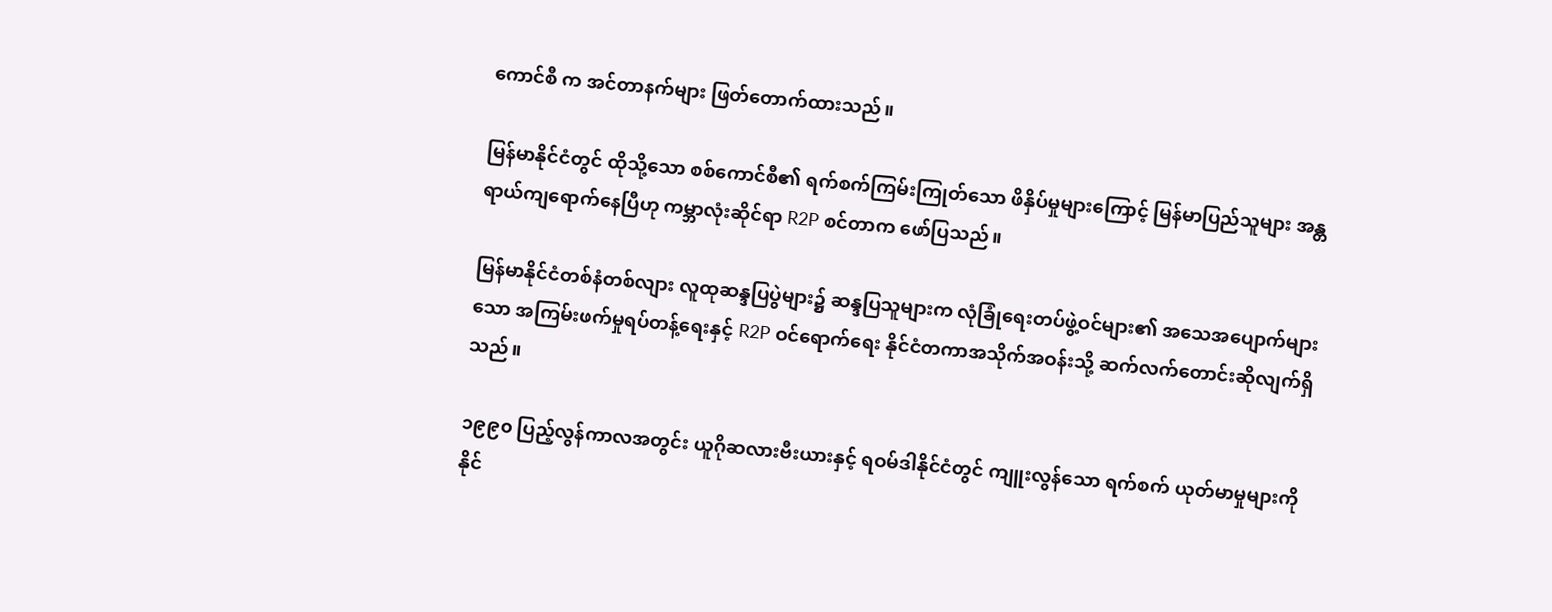ကောင်စီ က အင်တာနက်များ ဖြတ်တောက်ထားသည်။

မြန်မာနိုင်ငံတွင် ထိုသို့သော စစ်ကောင်စီ၏ ရက်စက်ကြမ်းကြုတ်သော ဖိနှိပ်မှုများကြောင့် မြန်မာပြည်သူများ အန္တရာယ်ကျရောက်နေပြီဟု ကမ္ဘာလုံးဆိုင်ရာ R2P စင်တာက ဖော်ပြသည်။

မြန်မာနိုင်ငံတစ်နံတစ်လျား လူထုဆန္ဒပြပွဲများ၌ ဆန္ဒပြသူများက လုံခြုံရေးတပ်ဖွဲ့ဝင်များ၏ အသေအပျောက်များသော အကြမ်းဖက်မှုရပ်တန့်ရေးနှင့် R2P ဝင်ရောက်ရေး နိုင်ငံတကာအသိုက်အဝန်းသို့ ဆက်လက်တောင်းဆိုလျက်ရှိသည်။

၁၉၉၀ ပြည့်လွန်ကာလအတွင်း ယူဂိုဆလားဗီးယားနှင့် ရဝမ်ဒါနိုင်ငံတွင် ကျူးလွန်သော ရက်စက် ယုတ်မာမှုများကို နိုင်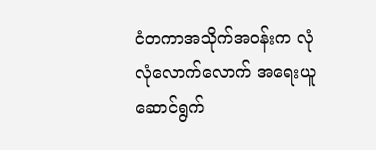ငံတကာအသိုက်အဝန်းက လုံလုံလောက်လောက် အရေးယူ ဆောင်ရွက်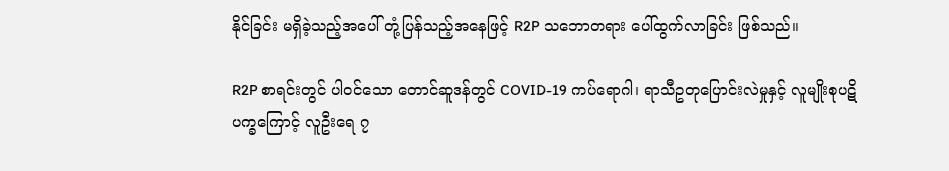နိုင်ခြင်း မရှိခဲ့သည့်အပေါ် တုံ့ပြန်သည့်အနေဖြင့် R2P သဘောတရား ပေါ်ထွက်လာခြင်း ဖြစ်သည်။

R2P စာရင်းတွင် ပါဝင်သော တောင်ဆူဒန်တွင် COVID-19 ကပ်ရောဂါ၊ ရာသီဥတုပြောင်းလဲမှုနှင့် လူမျိုးစုပဋိပက္ခကြောင့် လူဦးရေ ၇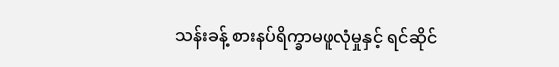သန်းခန့် စားနပ်ရိက္ခာမဖူလုံမှုနှင့် ရင်ဆိုင်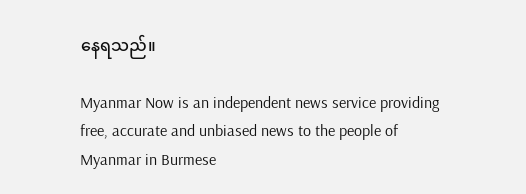နေရသည်။

Myanmar Now is an independent news service providing free, accurate and unbiased news to the people of Myanmar in Burmese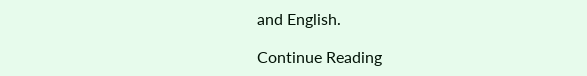and English.

Continue Reading